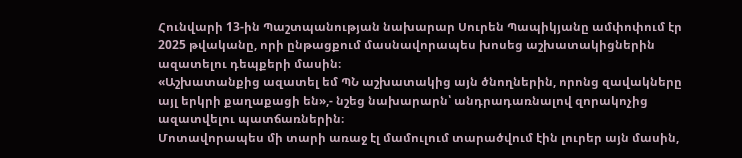Հունվարի 13-ին Պաշտպանության նախարար Սուրեն Պապիկյանը ամփոփում էր 2025 թվականը, որի ընթացքում մասնավորապես խոսեց աշխատակիցներին ազատելու դեպքերի մասին։
«Աշխատանքից ազատել եմ ՊՆ աշխատակից այն ծնողներին, որոնց զավակները այլ երկրի քաղաքացի են»,- նշեց նախարարն՝ անդրադառնալով զորակոչից ազատվելու պատճառներին։
Մոտավորապես մի տարի առաջ էլ մամուլում տարածվում էին լուրեր այն մասին,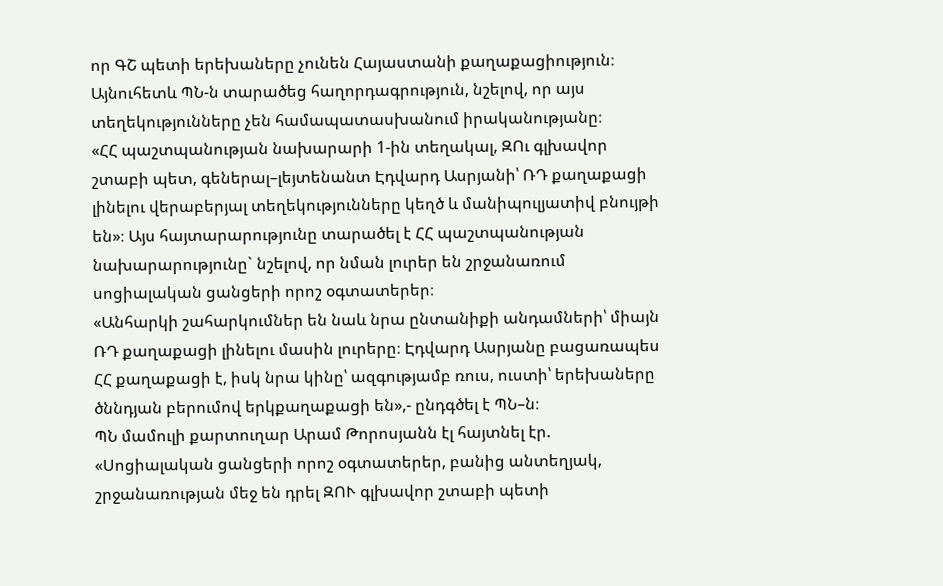որ ԳՇ պետի երեխաները չունեն Հայաստանի քաղաքացիություն։ Այնուհետև ՊՆ-ն տարածեց հաղորդագրություն, նշելով, որ այս տեղեկությունները չեն համապատասխանում իրականությանը։
«ՀՀ պաշտպանության նախարարի 1-ին տեղակալ, ԶՈւ գլխավոր շտաբի պետ, գեներալ–լեյտենանտ Էդվարդ Ասրյանի՝ ՌԴ քաղաքացի լինելու վերաբերյալ տեղեկությունները կեղծ և մանիպուլյատիվ բնույթի են»։ Այս հայտարարությունը տարածել է ՀՀ պաշտպանության նախարարությունը` նշելով, որ նման լուրեր են շրջանառում սոցիալական ցանցերի որոշ օգտատերեր։
«Անհարկի շահարկումներ են նաև նրա ընտանիքի անդամների՝ միայն ՌԴ քաղաքացի լինելու մասին լուրերը։ Էդվարդ Ասրյանը բացառապես ՀՀ քաղաքացի է, իսկ նրա կինը՝ ազգությամբ ռուս, ուստի՝ երեխաները ծննդյան բերումով երկքաղաքացի են»,- ընդգծել է ՊՆ–ն։
ՊՆ մամուլի քարտուղար Արամ Թորոսյանն էլ հայտնել էր. «Սոցիալական ցանցերի որոշ օգտատերեր, բանից անտեղյակ, շրջանառության մեջ են դրել ԶՈՒ գլխավոր շտաբի պետի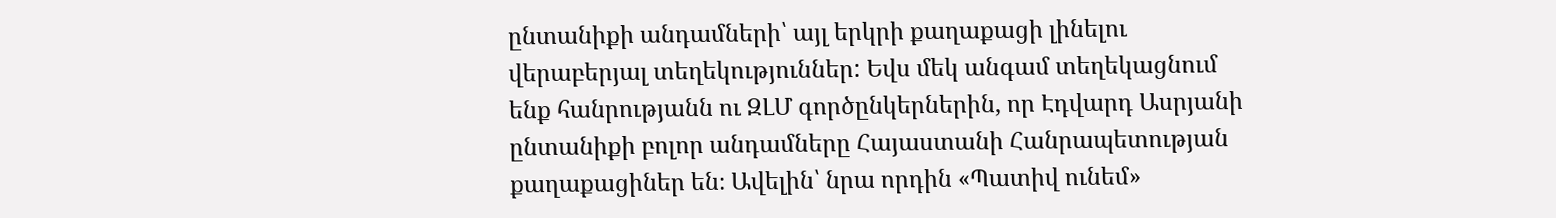ընտանիքի անդամների՝ այլ երկրի քաղաքացի լինելու վերաբերյալ տեղեկություններ: Եվս մեկ անգամ տեղեկացնում ենք հանրությանն ու ԶԼՄ գործընկերներին, որ Էդվարդ Ասրյանի ընտանիքի բոլոր անդամները Հայաստանի Հանրապետության քաղաքացիներ են։ Ավելին՝ նրա որդին «Պատիվ ունեմ»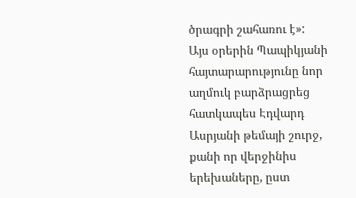ծրագրի շահառու է»:
Այս օրերին Պապիկյանի հայտարարությունը նոր աղմուկ բարձրացրեց հատկապես Էդվարդ Ասրյանի թեմայի շուրջ, քանի որ վերջինիս երեխաները, ըստ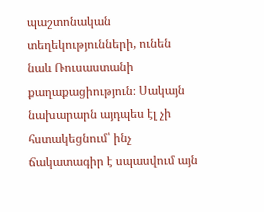պաշտոնական տեղեկությունների, ունեն նաև Ռուսաստանի քաղաքացիություն։ Սակայն նախարարն այդպես էլ չի հստակեցնում՝ ինչ ճակատագիր է սպասվում այն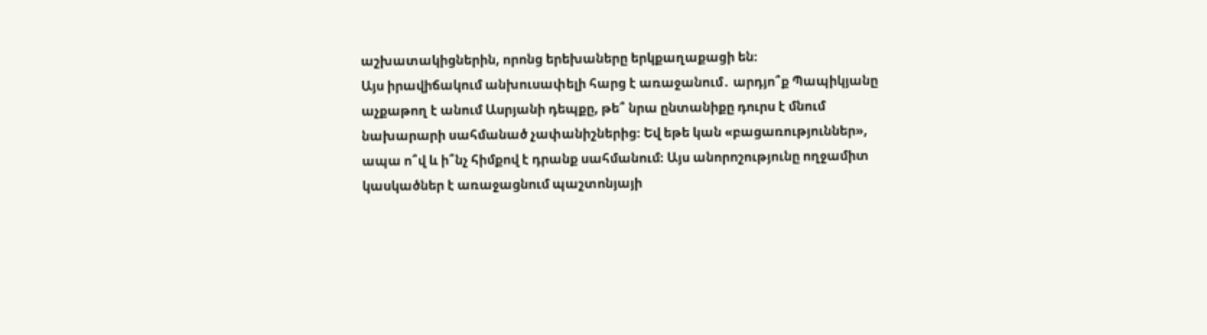աշխատակիցներին, որոնց երեխաները երկքաղաքացի են։
Այս իրավիճակում անխուսափելի հարց է առաջանում․ արդյո՞ք Պապիկյանը աչքաթող է անում Ասրյանի դեպքը, թե՞ նրա ընտանիքը դուրս է մնում նախարարի սահմանած չափանիշներից։ Եվ եթե կան «բացառություններ», ապա ո՞վ և ի՞նչ հիմքով է դրանք սահմանում։ Այս անորոշությունը ողջամիտ կասկածներ է առաջացնում պաշտոնյայի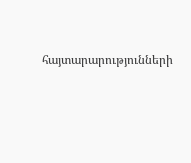հայտարարությունների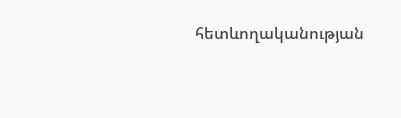հետևողականության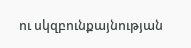ու սկզբունքայնության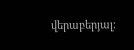վերաբերյալ։